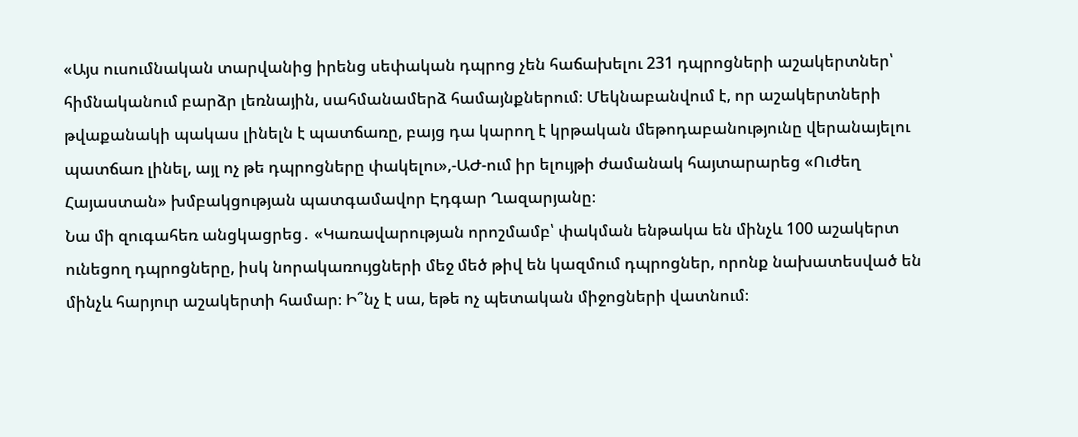«Այս ուսումնական տարվանից իրենց սեփական դպրոց չեն հաճախելու 231 դպրոցների աշակերտներ՝ հիմնականում բարձր լեռնային, սահմանամերձ համայնքներում։ Մեկնաբանվում է, որ աշակերտների թվաքանակի պակաս լինելն է պատճառը, բայց դա կարող է կրթական մեթոդաբանությունը վերանայելու պատճառ լինել, այլ ոչ թե դպրոցները փակելու»,-ԱԺ-ում իր ելույթի ժամանակ հայտարարեց «Ուժեղ Հայաստան» խմբակցության պատգամավոր Էդգար Ղազարյանը։
Նա մի զուգահեռ անցկացրեց․ «Կառավարության որոշմամբ՝ փակման ենթակա են մինչև 100 աշակերտ ունեցող դպրոցները, իսկ նորակառույցների մեջ մեծ թիվ են կազմում դպրոցներ, որոնք նախատեսված են մինչև հարյուր աշակերտի համար։ Ի՞նչ է սա, եթե ոչ պետական միջոցների վատնում։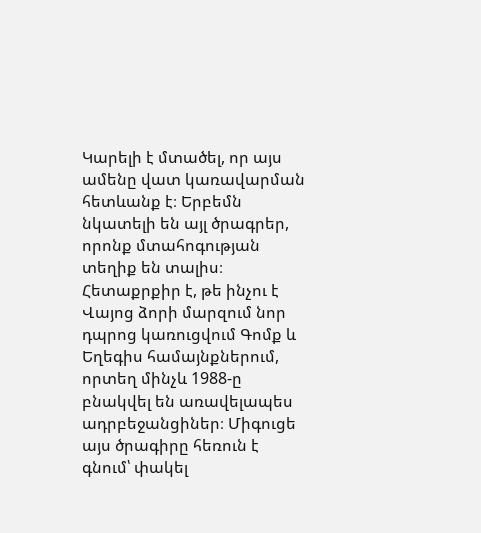Կարելի է մտածել, որ այս ամենը վատ կառավարման հետևանք է։ Երբեմն նկատելի են այլ ծրագրեր, որոնք մտահոգության տեղիք են տալիս։ Հետաքրքիր է, թե ինչու է Վայոց ձորի մարզում նոր դպրոց կառուցվում Գոմք և Եղեգիս համայնքներում, որտեղ մինչև 1988-ը բնակվել են առավելապես ադրբեջանցիներ։ Միգուցե այս ծրագիրը հեռուն է գնում՝ փակել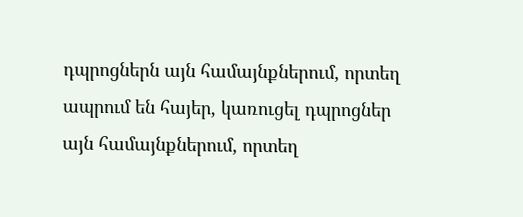դպրոցներն այն համայնքներում, որտեղ ապրում են հայեր, կառուցել դպրոցներ այն համայնքներում, որտեղ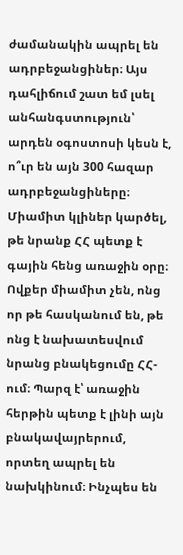ժամանակին ապրել են ադրբեջանցիներ։ Այս դահլիճում շատ եմ լսել անհանգստություն՝ արդեն օգոստոսի կեսն է, ո՞ւր են այն 300 հազար ադրբեջանցիները։ Միամիտ կլիներ կարծել, թե նրանք ՀՀ պետք է գային հենց առաջին օրը։ Ովքեր միամիտ չեն, ոնց որ թե հասկանում են, թե ոնց է նախատեսվում նրանց բնակեցումը ՀՀ-ում։ Պարզ է՝ առաջին հերթին պետք է լինի այն բնակավայրերում, որտեղ ապրել են նախկինում։ Ինչպես են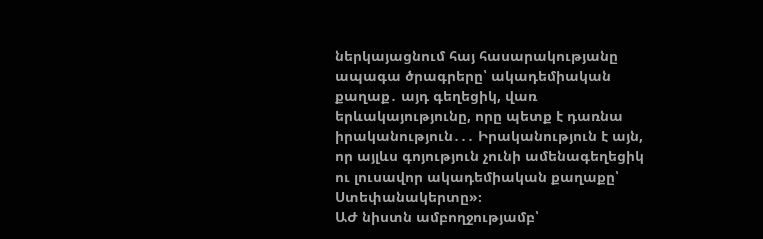ներկայացնում հայ հասարակությանը ապագա ծրագրերը՝ ակադեմիական քաղաք․ այդ գեղեցիկ, վառ երևակայությունը, որը պետք է դառնա իրականություն․․․ Իրականություն է այն, որ այլևս գոյություն չունի ամենագեղեցիկ ու լուսավոր ակադեմիական քաղաքը՝ Ստեփանակերտը»։
ԱԺ նիստն ամբողջությամբ՝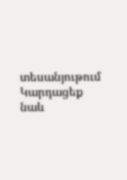տեսանյութում
Կարդացեք նաև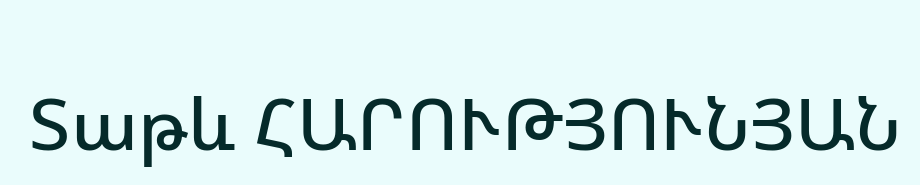Տաթև ՀԱՐՈՒԹՅՈՒՆՅԱՆ